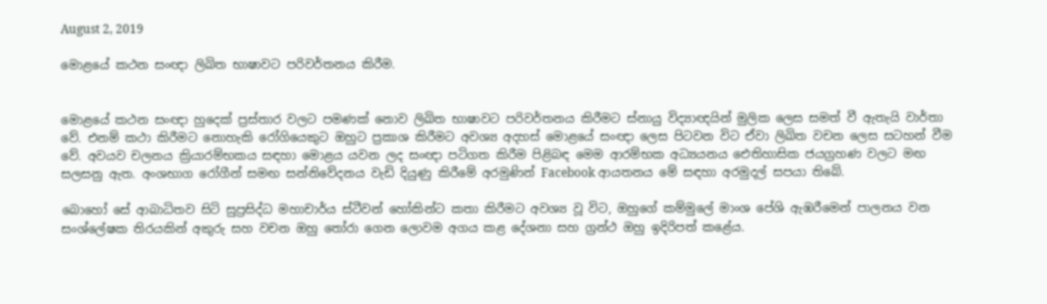August 2, 2019

මොළයේ කථන සංඥා ලිඛිත භාෂාවට පරිවර්තනය කිරීම.


මොළයේ කථන සංඥා හුදෙක් ප්‍රස්තාර වලට පමණක් නොව ලිඛිත භාෂාවට පරිවර්තනය කිරීමට ස්නායු විද්‍යාඥයින් මුලික ලෙස සමත් වී ඇතැයි වාර්තා වේ. එනම් කථා කිරීමට නොහැකි රෝගියෙකුට ඔහුට ප්‍රකාශ කිරීමට අවශ්‍ය අදහස් මොළයේ සංඥා ලෙස පිටවන විට ඒවා ලිඛිත වචන ලෙස සටහන් වීම වේ. අවයව චලනය ක්‍රියාරම්භකය සඳහා මොළය යවන ලද සංඥා පටිගත කිරීම පිළිබඳ මෙම ආරම්භක අධ්‍යයනය ඓතිහාසික ජයග්‍රහණ වලට මඟ සලසනු ඇත. අංශභාග රෝගීන් සමඟ සන්නිවේදනය වැඩි දියුණු කිරීමේ අරමුණින් Facebook ආයතනය මේ සඳහා අරමුදල් සපයා තිබේ.

බොහෝ සේ ආබාධිතව සිටි සුප්‍රසිද්ධ මහාචාර්ය ස්ටීවන් හෝකින්ට කතා කිරීමට අවශ්‍ය වූ විට, ඔහුගේ කම්මුලේ මාංශ පේශි ඇඹරීමෙන් පාලනය වන සංශ්ලේෂක තිරයකින් අකුරු සහ වචන ඔහු තෝරා ගෙන ලොවම අගය කළ දේශනා සහ ග්‍රන්ථ ඔහු ඉදිරිපත් කළේය.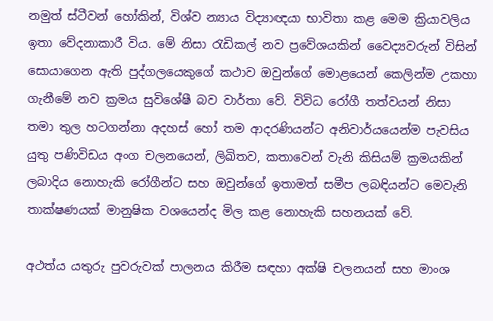නමුත් ස්ටීවන් හෝකින්, විශ්ව න්‍යාය විද්‍යාඥයා භාවිතා කළ මෙම ක්‍රියාවලිය ඉතා වේදනාකාරී විය. මේ නිසා රැඩිකල් නව ප්‍රවේශයකින් වෛද්‍යවරුන් විසින් සොයාගෙන ඇති පුද්ගලයෙකුගේ කථාව ඔවුන්ගේ මොළයෙන් කෙලින්ම උකහා ගැනීමේ නව ක්‍රමය සුවිශේෂී බව වාර්තා වේ. විවිධ රෝගී තත්වයන් නිසා තමා තුල හටගන්නා අදහස් හෝ තම ආදරණියන්ට අනිවාර්යයෙන්ම පැවසිය යුතු පණිවිඩය අංග චලනයෙන්, ලිඛිතව, කතාවෙන් වැනි කිසියම් ක්‍රමයකින් ලබාදිය නොහැකි රෝගීන්ට සහ ඔවුන්ගේ ඉතාමත් සමීප ලබඳියන්ට මෙවැනි තාක්ෂණයක් මානුෂික වශයෙන්ද මිල කළ නොහැකි සහනයක් වේ.

අථත්ය යතුරු පුවරුවක් පාලනය කිරීම සඳහා අක්ෂි චලනයන් සහ මාංශ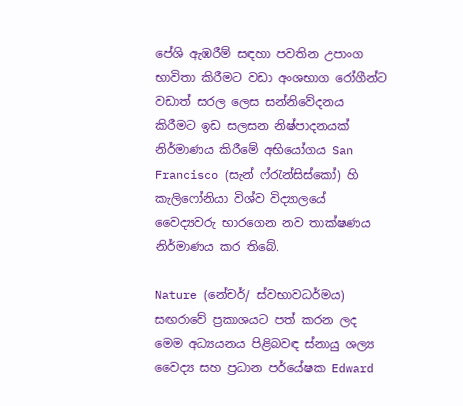පේශි ඇඹරීම් සඳහා පවතින උපාංග භාවිතා කිරීමට වඩා අංශභාග රෝගීන්ට වඩාත් සරල ලෙස සන්නිවේදනය කිරීමට ඉඩ සලසන නිෂ්පාදනයක් නිර්මාණය කිරීමේ අභියෝගය San Francisco (සැන් ෆ්රැන්සිස්කෝ) හි කැලිෆෝනියා විශ්ව විද්‍යාලයේ වෛද්‍යවරු භාරගෙන නව තාක්ෂණය නිර්මාණය කර තිබේ.

Nature (නේචර්/ ස්වභාවධර්මය) සඟරාවේ ප්‍රකාශයට පත් කරන ලද මෙම අධ්‍යයනය පිළිබවඳ ස්නායු ශල්‍ය වෛද්‍ය සහ ප්‍රධාන පර්යේෂක Edward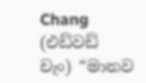Chang (එඩ්වඩ් චැං) “මානව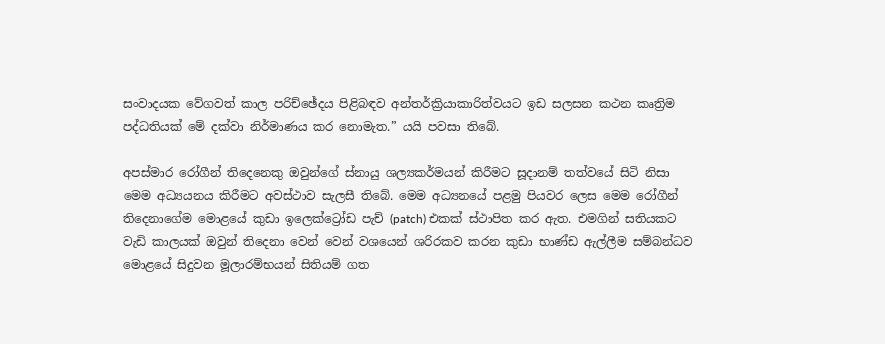සංවාදයක වේගවත් කාල පරිච්ඡේදය පිළිබඳව අන්තර්ක්‍රියාකාරිත්වයට ඉඩ සලසන කථන කෘත්‍රිම පද්ධතියක් මේ දක්වා නිර්මාණය කර නොමැත.” යයි පවසා තිබේ.

අපස්මාර රෝගීන් තිදෙනෙකු ඔවුන්ගේ ස්නායු ශල්‍යකර්මයන් කිරීමට සූදානම් තත්වයේ සිටි නිසා මෙම අධ්‍යයනය කිරීමට අවස්ථාව සැලසී තිබේ. මෙම අධ්‍යනයේ පළමු පියවර ලෙස මෙම රෝගීන් තිදෙනාගේම මොළයේ කුඩා ඉලෙක්ට්‍රෝඩ පැච් (patch) එකක් ස්ථාපිත කර ඇත. එමගින් සතියකට වැඩි කාලයක් ඔවුන් තිදෙනා වෙන් වෙන් වශයෙන් ශරිරකව කරන කුඩා භාණ්ඩ ඇල්ලීම සම්බන්ධව මොළයේ සිදුවන මූලාරම්භයන් සිතියම් ගත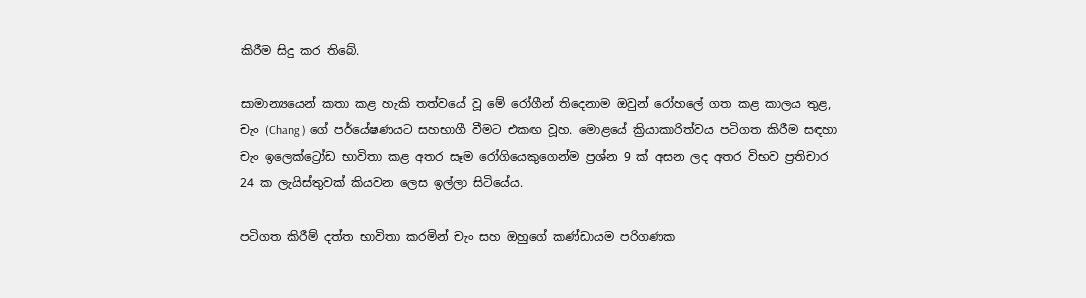කිරීම සිදු කර තිබේ.

සාමාන්‍යයෙන් කතා කළ හැකි තත්වයේ වූ මේ රෝගීන් තිදෙනාම ඔවුන් රෝහලේ ගත කළ කාලය තුළ, චැං (Chang ) ගේ පර්යේෂණයට සහභාගී වීමට එකඟ වූහ. මොළයේ ක්‍රියාකාරිත්වය පටිගත කිරීම සඳහා චැං ඉලෙක්ට්‍රෝඩ භාවිතා කළ අතර සෑම රෝගියෙකුගෙන්ම ප්‍රශ්න 9 ක් අසන ලද අතර විභව ප්‍රතිචාර 24 ක ලැයිස්තුවක් කියවන ලෙස ඉල්ලා සිටියේය.

පටිගත කිරීම් දත්ත භාවිතා කරමින් චැං සහ ඔහුගේ කණ්ඩායම පරිගණක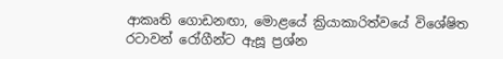ආකෘති ගොඩනඟා, මොළයේ ක්‍රියාකාරිත්වයේ විශේෂිත රටාවන් රෝගීන්ට ඇසූ ප්‍රශ්න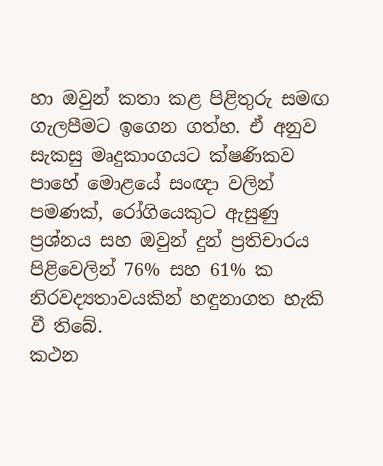හා ඔවුන් කතා කළ පිළිතුරු සමඟ ගැලපීමට ඉගෙන ගත්හ. ඒ අනුව සැකසු මෘදුකාංගයට ක්ෂණිකව පාහේ මොළයේ සංඥා වලින් පමණක්, රෝගියෙකුට ඇසුණු ප්‍රශ්නය සහ ඔවුන් දුන් ප්‍රතිචාරය පිළිවෙලින් 76% සහ 61% ක නිරවද්‍යතාවයකින් හඳුනාගත හැකි වී තිබේ.
කථන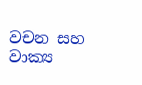වචන සහ වාක්‍ය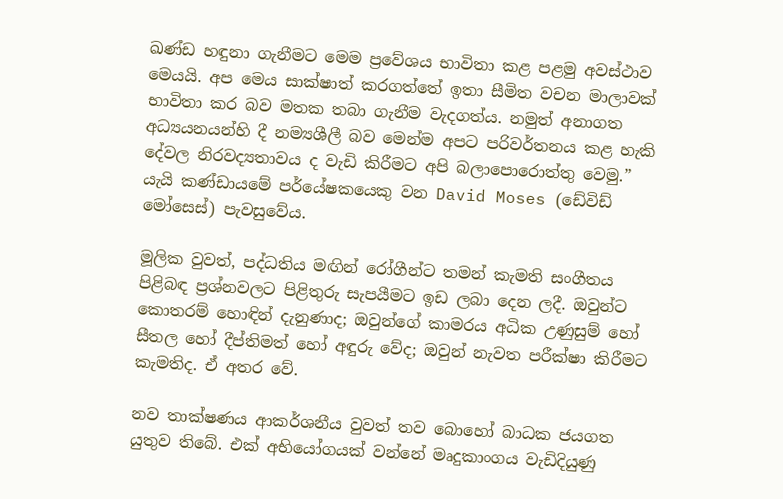ඛණ්ඩ හඳුනා ගැනීමට මෙම ප්‍රවේශය භාවිතා කළ පළමු අවස්ථාව මෙයයි. අප මෙය සාක්ෂාත් කරගත්තේ ඉතා සීමිත වචන මාලාවක් භාවිතා කර බව මතක තබා ගැනීම වැදගත්ය. නමුත් අනාගත අධ්‍යයනයන්හි දී නම්‍යශීලී බව මෙන්ම අපට පරිවර්තනය කළ හැකි දේවල නිරවද්‍යතාවය ද වැඩි කිරීමට අපි බලාපොරොත්තු වෙමු.” යැයි කණ්ඩායමේ පර්යේෂකයෙකු වන David Moses (ඩේවිඩ් මෝසෙස්) පැවසුවේය.

මූලික වුවත්, පද්ධතිය මඟින් රෝගීන්ට තමන් කැමති සංගීතය පිළිබඳ ප්‍රශ්නවලට පිළිතුරු සැපයීමට ඉඩ ලබා දෙන ලදී. ඔවුන්ට කොතරම් හොඳින් දැනුණාද; ඔවුන්ගේ කාමරය අධික උණුසුම් හෝ සීතල හෝ දීප්තිමත් හෝ අඳුරු වේද; ඔවුන් නැවත පරීක්ෂා කිරීමට කැමතිද. ඒ අතර වේ.

නව තාක්ෂණය ආකර්ශනීය වුවත් තව බොහෝ බාධක ජයගත යුතුව තිබේ. එක් අභියෝගයක් වන්නේ මෘදුකාංගය වැඩිදියුණු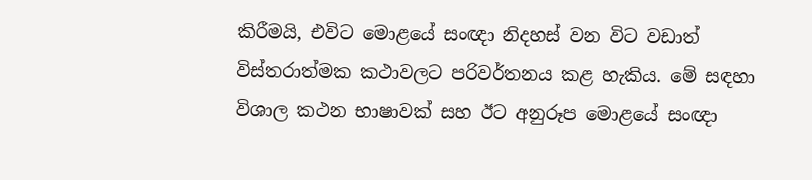කිරීමයි, එවිට මොළයේ සංඥා නිදහස් වන විට වඩාත් විස්තරාත්මක කථාවලට පරිවර්තනය කළ හැකිය. මේ සඳහා විශාල කථන භාෂාවක් සහ ඊට අනුරූප මොළයේ සංඥා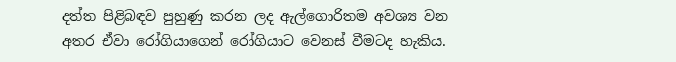දත්ත පිළිබඳව පුහුණු කරන ලද ඇල්ගොරිතම අවශ්‍ය වන අතර ඒවා රෝගියාගෙන් රෝගියාට වෙනස් වීමටද හැකිය.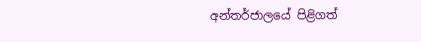අන්තර්ජාලයේ පිළිගත්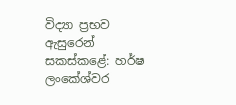විද්‍යා ප්‍රභව ඇසුරෙන් සකස්කළේ: හර්ෂ ලංකේශ්වර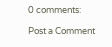0 comments:

Post a Comment